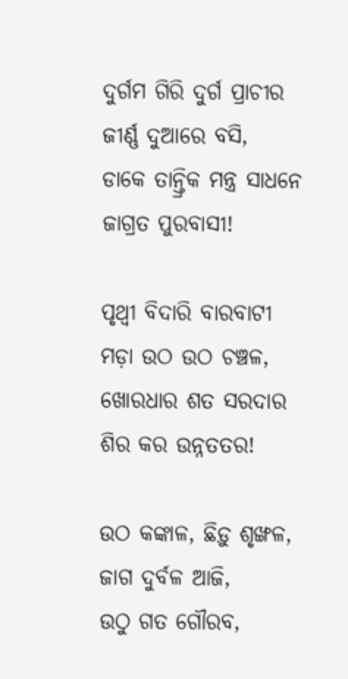ଦୁର୍ଗମ ଗିରି ଦୁର୍ଗ ପ୍ରାଚୀର ଜୀର୍ଣ୍ଣ ଦୁଆରେ ବସି,
ଡାକେ ତାନ୍ତ୍ରିକ ମନ୍ତ୍ର ସାଧନେ ଜାଗ୍ରତ ପୁରବାସୀ!

ପୃଥ୍ବୀ ବିଦାରି ବାରବାଟୀ ମଡ଼ା ଉଠ ଉଠ ଚଞ୍ଚଳ,
ଖୋରଧାର ଶତ ସରଦାର ଶିର କର ଉନ୍ନତତର!

ଉଠ କଙ୍କାଳ, ଛିଡ଼ୁ ଶୃଙ୍ଖଳ, ଜାଗ ଦୁର୍ବଳ ଆଜି,
ଉଠୁ ଗତ ଗୌରବ,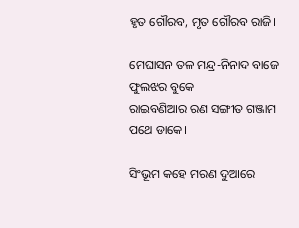ହୃତ ଗୌରବ, ମୃତ ଗୌରବ ରାଜି।

ମେଘାସନ ତଳ ମନ୍ଦ୍ର-ନିନାଦ ବାଜେ ଫୁଲଝର ବୁକେ
ରାଇବଣିଆର ରଣ ସଙ୍ଗୀତ ଗଞ୍ଜାମ ପଥେ ଡାକେ।

ସିଂଭୂମ କହେ ମରଣ ଦୁଆରେ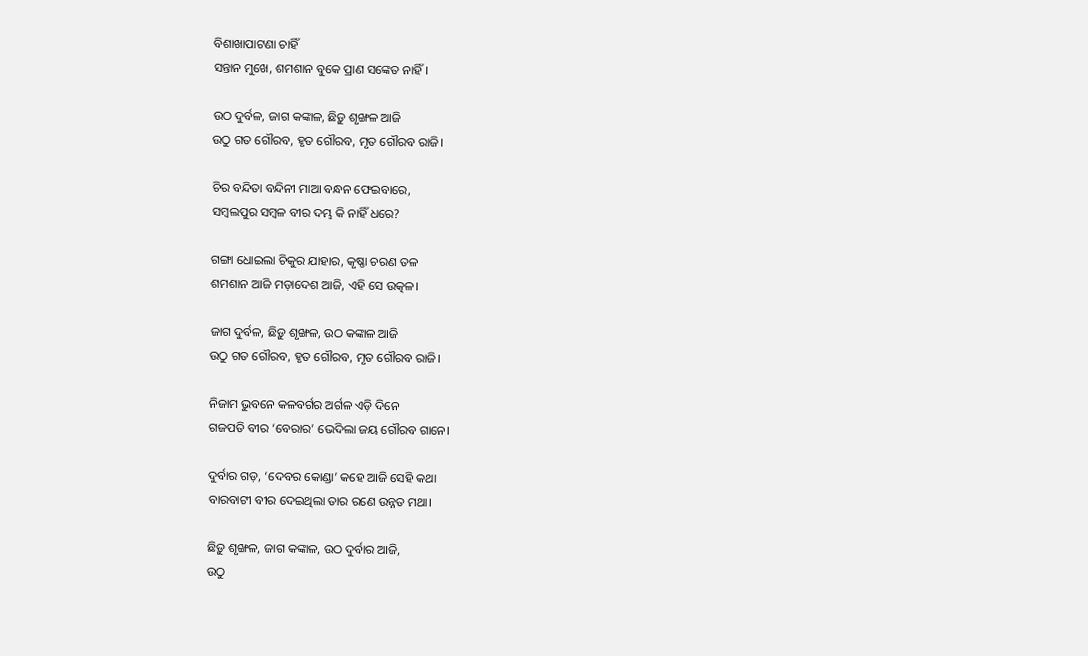ବିଶାଖାପାଟଣା ଚାହିଁ
ସନ୍ତାନ ମୁଖେ, ଶମଶାନ ବୁକେ ପ୍ରାଣ ସଙ୍କେତ ନାହିଁ।

ଉଠ ଦୁର୍ବଳ, ଜାଗ କଙ୍କାଳ, ଛିଡ଼ୁ ଶୃଙ୍ଖଳ ଆଜି
ଉଠୁ ଗତ ଗୌରବ, ହୃତ ଗୌରବ, ମୃତ ଗୌରବ ରାଜି।

ଚିର ବନ୍ଦିତା ବନ୍ଦିନୀ ମାଆ ବନ୍ଧନ ଫେଇବାରେ,
ସମ୍ବଲପୁର ସମ୍ବଳ ବୀର ଦମ୍ଭ କି ନାହିଁ ଧରେ?

ଗଙ୍ଗା ଧୋଇଲା ଚିକୁର ଯାହାର, କୃଷ୍ଣା ଚରଣ ତଳ
ଶମଶାନ ଆଜି ମଡ଼ାଦେଶ ଆଜି, ଏହି ସେ ଉତ୍କଳ।

ଜାଗ ଦୁର୍ବଳ, ଛିଡ଼ୁ ଶୃଙ୍ଖଳ, ଉଠ କଙ୍କାଳ ଆଜି
ଉଠୁ ଗତ ଗୌରବ, ହୃତ ଗୌରବ, ମୃତ ଗୌରବ ରାଜି।

ନିଜାମ ଭୁବନେ କଳବର୍ଗର ଅର୍ଗଳ ଏଡ଼ି ଦିନେ
ଗଜପତି ବୀର ‘ବେରାର’ ଭେଦିଲା ଜୟ ଗୌରବ ଗାନେ।

ଦୁର୍ବାର ଗଡ଼, ‘ଦେବର କୋଣ୍ଡା’ କହେ ଆଜି ସେହି କଥା
ବାରବାଟୀ ବୀର ଦେଇଥିଲା ତାର ରଣେ ଉନ୍ନତ ମଥା।

ଛିଡ଼ୁ ଶୃଙ୍ଖଳ, ଜାଗ କଙ୍କାଳ, ଉଠ ଦୁର୍ବାର ଆଜି,
ଉଠୁ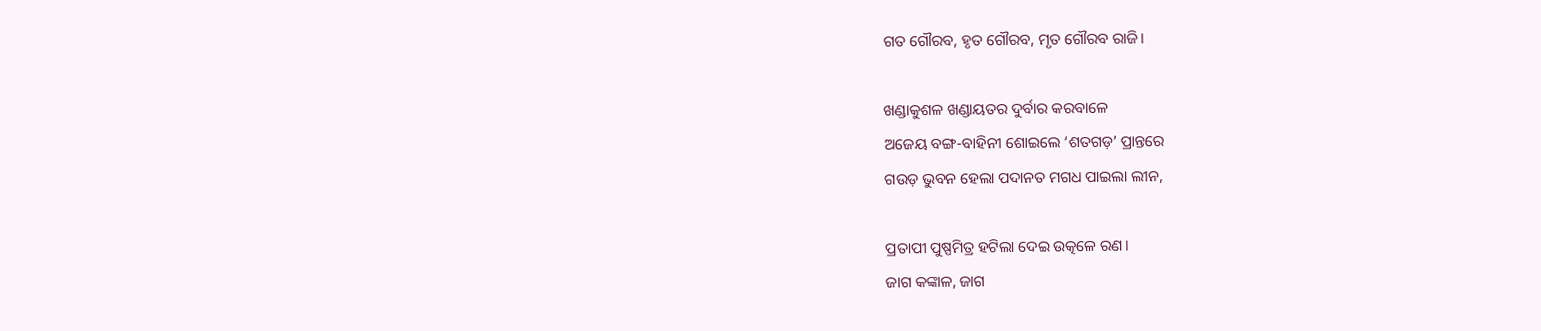ଗତ ଗୌରବ, ହୃତ ଗୌରବ, ମୃତ ଗୌରବ ରାଜି।

ଖଣ୍ଡାକୁଶଳ ଖଣ୍ଡାୟତର ଦୁର୍ବାର କରବାଳେ
ଅଜେୟ ବଙ୍ଗ-ବାହିନୀ ଶୋଇଲେ ‘ଶତଗଡ଼’ ପ୍ରାନ୍ତରେ
ଗଉଡ଼ ଭୁବନ ହେଲା ପଦାନତ ମଗଧ ପାଇଲା ଲୀନ,

ପ୍ରତାପୀ ପୁଷ୍ପମିତ୍ର ହଟିଲା ଦେଇ ଉତ୍କଳେ ରଣ।
ଜାଗ କଙ୍କାଳ, ଜାଗ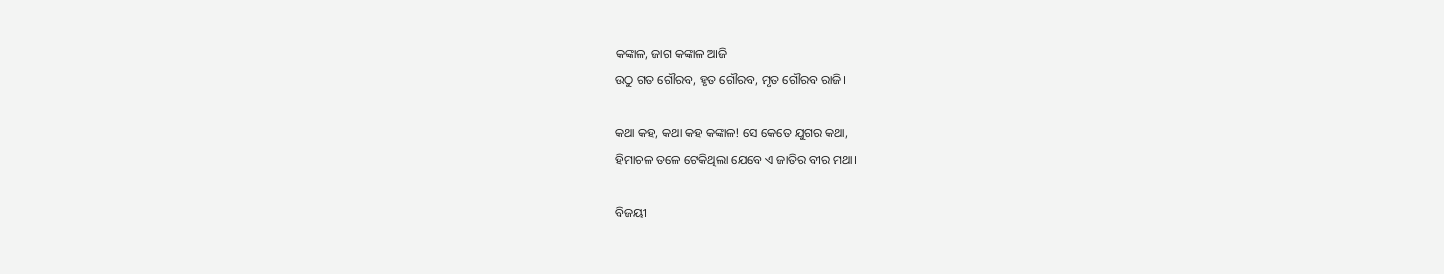କଙ୍କାଳ, ଜାଗ କଙ୍କାଳ ଆଜି
ଉଠୁ ଗତ ଗୌରବ, ହୃତ ଗୌରବ, ମୃତ ଗୌରବ ରାଜି।

କଥା କହ, କଥା କହ କଙ୍କାଳ! ସେ କେତେ ଯୁଗର କଥା,
ହିମାଚଳ ତଳେ ଟେକିଥିଲା ଯେବେ ଏ ଜାତିର ବୀର ମଥା।

ବିଜୟୀ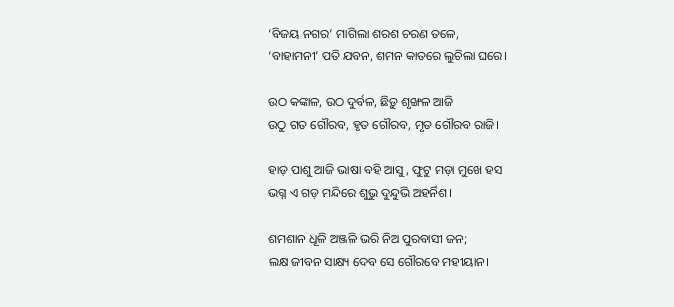‘ବିଜୟ ନଗର’ ମାଗିଲା ଶରଶ ଚରଣ ତଳେ,
‘ବାହାମନୀ’ ପତି ଯବନ, ଶମନ କାତରେ ଲୁଚିଲା ଘରେ।

ଉଠ କଙ୍କାଳ, ଉଠ ଦୁର୍ବଳ, ଛିଡ଼ୁ ଶୃଙ୍ଖଳ ଆଜି
ଉଠୁ ଗତ ଗୌରବ, ହୃତ ଗୌରବ, ମୃତ ଗୌରବ ରାଜି।

ହାଡ଼ ପାଶୁ ଆଜି ଭାଷା ବହି ଆସୁ, ଫୁଟୁ ମଡ଼ା ମୁଖେ ହସ
ଭଗ୍ନ ଏ ଗଡ଼ ମନ୍ଦିରେ ଶୁଭୁ ଦୁନ୍ଦୁଭି ଅହର୍ନିଶ।

ଶମଶାନ ଧୂଳି ଅଞ୍ଜଳି ଭରି ନିଅ ପୁରବାସୀ ଜନ;
ଲକ୍ଷ ଜୀବନ ସାକ୍ଷ୍ୟ ଦେବ ସେ ଗୌରବେ ମହୀୟାନ।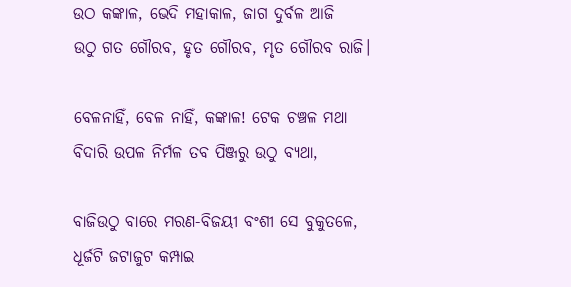ଉଠ କଙ୍କାଳ, ଭେଦି ମହାକାଳ, ଜାଗ ଦୁର୍ବଳ ଆଜି
ଉଠୁ ଗତ ଗୌରବ, ହୃତ ଗୌରବ, ମୃତ ଗୌରବ ରାଜି।

ବେଳନାହିଁ, ବେଳ ନାହିଁ, କଙ୍କାଳ! ଟେକ ଚଞ୍ଚଳ ମଥା
ବିଦାରି ଉପଳ ନିର୍ମଳ ତବ ପିଞ୍ଜରୁ ଉଠୁ ବ୍ୟଥା,

ବାଜିଉଠୁ ବାରେ ମରଣ-ବିଜୟୀ ବଂଶୀ ସେ ବୁକୁତଳେ,
ଧୂର୍ଜଟି ଜଟାଜୁଟ କମ୍ପାଇ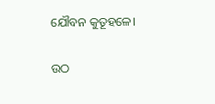ଯୌବନ କୁତୂହଳେ।

ଉଠ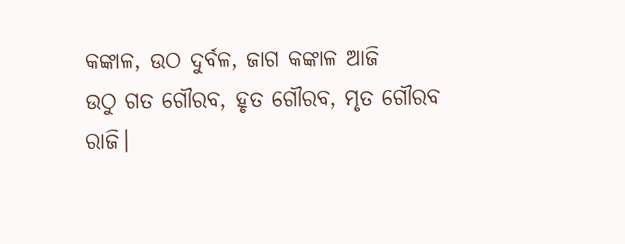କଙ୍କାଳ, ଉଠ ଦୁର୍ବଳ, ଜାଗ କଙ୍କାଳ ଆଜି
ଉଠୁ ଗତ ଗୌରବ, ହୃତ ଗୌରବ, ମୃତ ଗୌରବ ରାଜି।